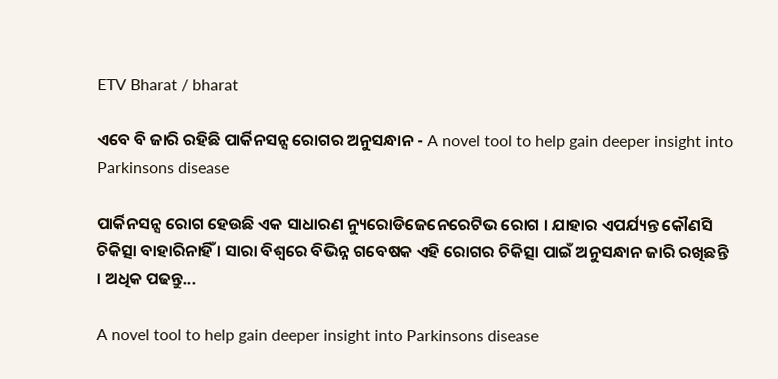ETV Bharat / bharat

ଏବେ ବି ଜାରି ରହିଛି ପାର୍କିନସନ୍ସ ରୋଗର ଅନୁସନ୍ଧାନ - A novel tool to help gain deeper insight into Parkinsons disease

ପାର୍କିନସନ୍ସ ରୋଗ ହେଉଛି ଏକ ସାଧାରଣ ନ୍ୟୁରୋଡିଜେନେରେଟିଭ ରୋଗ । ଯାହାର ଏପର୍ଯ୍ୟନ୍ତ କୌଣସି ଚିକିତ୍ସା ବାହାରିନାହିଁ । ସାରା ବିଶ୍ବରେ ବିଭିନ୍ନ ଗବେଷକ ଏହି ରୋଗର ଚିକିତ୍ସା ପାଇଁ ଅନୁସନ୍ଧାନ ଜାରି ରଖିଛନ୍ତି । ଅଧିକ ପଢନ୍ତୁ...

A novel tool to help gain deeper insight into Parkinsons disease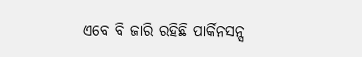ଏବେ ବି ଜାରି ରହିଛି ପାର୍କିନସନ୍ସ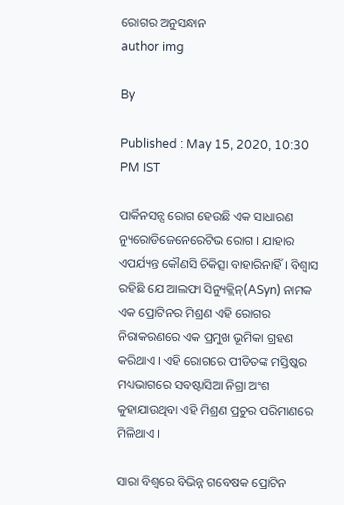ରୋଗର ଅନୁସନ୍ଧାନ
author img

By

Published : May 15, 2020, 10:30 PM IST

ପାର୍କିନସନ୍ସ ରୋଗ ହେଉଛି ଏକ ସାଧାରଣ ନ୍ୟୁରୋଡିଜେନେରେଟିଭ ରୋଗ । ଯାହାର ଏପର୍ଯ୍ୟନ୍ତ କୌଣସି ଚିକିତ୍ସା ବାହାରିନାହିଁ । ବିଶ୍ୱାସ ରହିଛି ଯେ ଆଲଫା ସିନ୍ୟୁକ୍ଲିନ୍(ASyn) ନାମକ ଏକ ପ୍ରୋଟିନର ମିଶ୍ରଣ ଏହି ରୋଗର ନିରାକରଣରେ ଏକ ପ୍ରମୁଖ ଭୂମିକା ଗ୍ରହଣ କରିଥାଏ । ଏହି ରୋଗରେ ପୀଡିତଙ୍କ ମସ୍ତିଷ୍କର ମଧ୍ୟଭାଗରେ ସବଷ୍ଟାସିଆ ନିଗ୍ରା ଅଂଶ କୁହାଯାଉଥିବା ଏହି ମିଶ୍ରଣ ପ୍ରଚୁର ପରିମାଣରେ ମିଳିଥାଏ ।

ସାରା ବିଶ୍ବରେ ବିଭିନ୍ନ ଗବେଷକ ପ୍ରୋଟିନ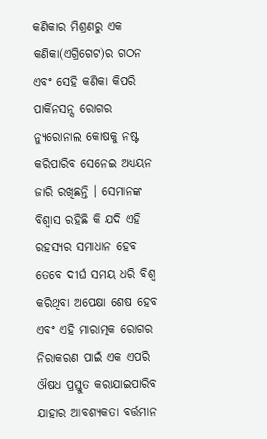କଣିକାର ମିଶ୍ରଣରୁ ଏକ କଣିକା(ଏଗ୍ରିଗେଟ)ର ଗଠନ ଏବଂ ସେହି କଣିକା କିପରି ପାର୍କିନସନ୍ସ‌ ରୋଗର ନ୍ୟୁରୋନାଲ କୋଷକୁ ନଷ୍ଟ କରିପାରିବ ସେନେଇ ଅଧ୍ୟୟନ ଜାରି ରଖିଛନ୍ତି । ସେମାନଙ୍କ ବିଶ୍ବାସ ରହିଛି କି ଯଦି ଏହି ରହସ୍ୟର ସମାଧାନ ହେବ ତେବେ ଦୀର୍ଘ ସମୟ ଧରି ବିଶ୍ବ କରିଥିବା ଅପେକ୍ଷା ଶେଷ ହେବ ଏବଂ ଏହି ମାରାତ୍ମକ ରୋଗର ନିରାକରଣ ପାଇଁ ଏକ ଏପରି ଔଷଧ ପ୍ରସ୍ତୁତ କରାଯାଇପାରିବ ଯାହାର ଆବଶ୍ୟକତା ବର୍ତ୍ତମାନ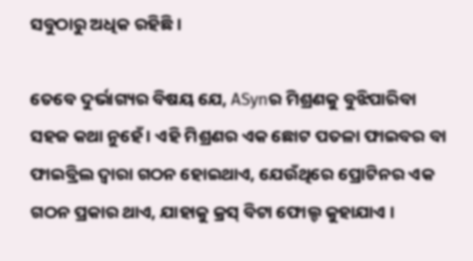ସବୁଠାରୁ ଅଧିକ ରହିଛି ।

ତେବେ ଦୁର୍ଭାଗ୍ୟର ବିଷୟ ଯେ, ASynର ମିଶ୍ରଣକୁ ବୁଝିପାରିବା ସହଜ କଥା ନୁହେଁ । ଏହି ମିଶ୍ରଣର ଏକ ଛୋଟ ପତଳା ଫାଇବର ବା ଫାଇବ୍ରିଲ ଦ୍ବାରା ଗଠନ ହୋଇଥାଏ, ଯେଉଁଥିରେ ପ୍ରୋଟିନର ଏକ ଗଠନ ପ୍ରକାର ଥାଏ, ଯାହାକୁ କ୍ରସ୍ ବିଟା ଫୋଲ୍ଡ କୁହାଯାଏ ।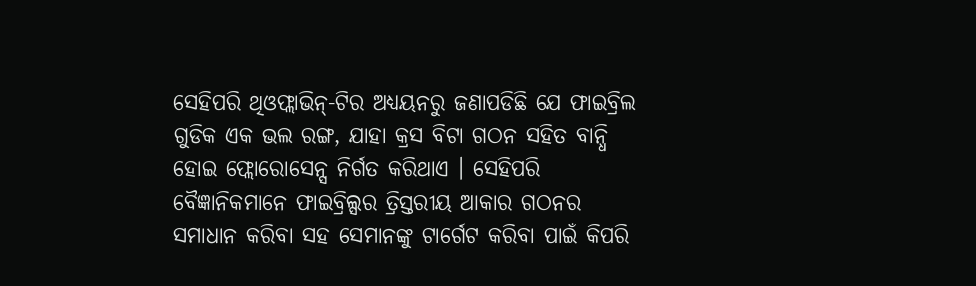ସେହିପରି ଥିଓଫ୍ଲାଭିନ୍-ଟିର ଅଧ୍ୟୟନରୁ ଜଣାପଡିଛି ଯେ ଫାଇବ୍ରିଲ ଗୁଡିକ ଏକ ଭଲ ରଙ୍ଗ, ଯାହା କ୍ରସ ବିଟା ଗଠନ ସହିତ ବାନ୍ଧି ହୋଇ ଫ୍ଲୋରୋସେନ୍ସ ନିର୍ଗତ କରିଥାଏ । ସେହିପରି ବୈଜ୍ଞାନିକମାନେ ଫାଇବ୍ରିଲ୍ସର ତ୍ରିସ୍ତରୀୟ ଆକାର ଗଠନର ସମାଧାନ କରିବା ସହ ସେମାନଙ୍କୁ ଟାର୍ଗେଟ କରିବା ପାଇଁ କିପରି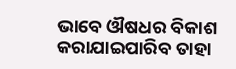ଭାବେ ଔଷଧର ବିକାଶ କରାଯାଇପାରିବ ତାହା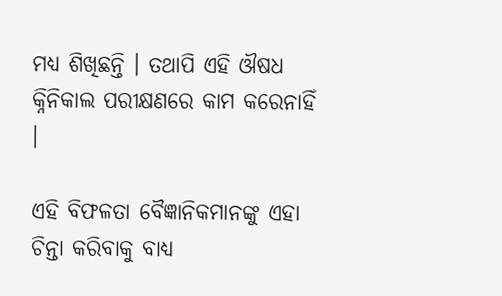ମଧ୍ୟ ଶିଖିଛନ୍ତି । ତଥାପି ଏହି ଔଷଧ କ୍ନିନିକାଲ ପରୀକ୍ଷଣରେ କାମ କରେନାହିଁ ।

ଏହି ବିଫଳତା ବୈଜ୍ଞାନିକମାନଙ୍କୁ ଏହା ଚିନ୍ତା କରିବାକୁ ବାଧ୍ୟ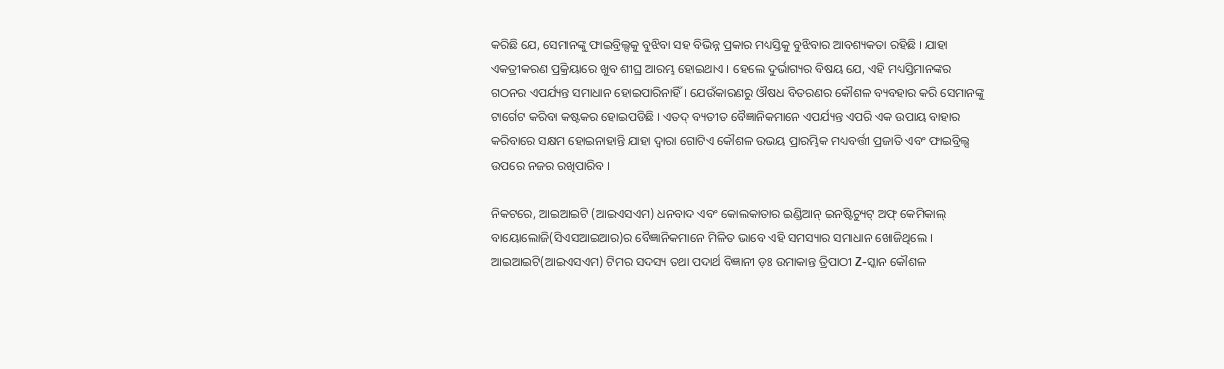କରିଛି ଯେ, ସେମାନଙ୍କୁ ଫାଇବ୍ରିଲ୍ସକୁ ବୁଝିବା ସହ ବିଭିନ୍ନ ପ୍ରକାର ମଧ୍ୟସ୍ତିକୁ ବୁଝିବାର ଆବଶ୍ୟକତା ରହିଛି । ଯାହା ଏକତ୍ରୀକରଣ ପ୍ରକ୍ରିୟାରେ ଖୁବ ଶୀଘ୍ର ଆରମ୍ଭ ହୋଇଥାଏ । ହେଲେ ଦୁର୍ଭାଗ୍ୟର ବିଷୟ ଯେ, ଏହି ମଧ୍ୟସ୍ତିମାନଙ୍କର ଗଠନର ଏପର୍ଯ୍ୟନ୍ତ ସମାଧାନ ହୋଇପାରିନାହିଁ । ଯେଉଁକାରଣରୁ ଔଷଧ ବିତରଣର କୌଶଳ ବ୍ୟବହାର କରି ସେମାନଙ୍କୁ ଟାର୍ଗେଟ କରିବା କଷ୍ଟକର ହୋଇପଡିଛି । ଏତଦ୍‌ ବ୍ୟତୀତ ବୈଜ୍ଞାନିକମାନେ ଏପର୍ଯ୍ୟନ୍ତ ଏପରି ଏକ ଉପାୟ ବାହାର କରିବାରେ ସକ୍ଷମ ହୋଇନାହାନ୍ତି ଯାହା ଦ୍ବାରା ଗୋଟିଏ କୌଶଳ ଉଭୟ ପ୍ରାରମ୍ଭିକ ମଧ୍ୟବର୍ତ୍ତୀ ପ୍ରଜାତି ଏବଂ ଫାଇବ୍ରିଲ୍ସ ଉପରେ ନଜର ରଖିପାରିବ ।

ନିକଟରେ, ଆଇଆଇଟି (ଆଇଏସଏମ) ଧନବାଦ ଏବଂ କୋଲକାତାର ଇଣ୍ଡିଆନ୍ ଇନଷ୍ଟିଚ୍ୟୁଟ୍ ଅଫ୍ କେମିକାଲ୍ ବାୟୋଲୋଜି(ସିଏସଆଇଆର)ର ବୈଜ୍ଞାନିକମାନେ ମିଳିତ ଭାବେ ଏହି ସମସ୍ୟାର ସମାଧାନ ଖୋଜିଥିଲେ । ଆଇଆଇଟି(ଆଇଏସଏମ) ଟିମର ସଦସ୍ୟ ତଥା ପଦାର୍ଥ ବିଜ୍ଞାନୀ ଡ଼ଃ ଉମାକାନ୍ତ ତ୍ରିପାଠୀ Z-ସ୍କାନ କୌଶଳ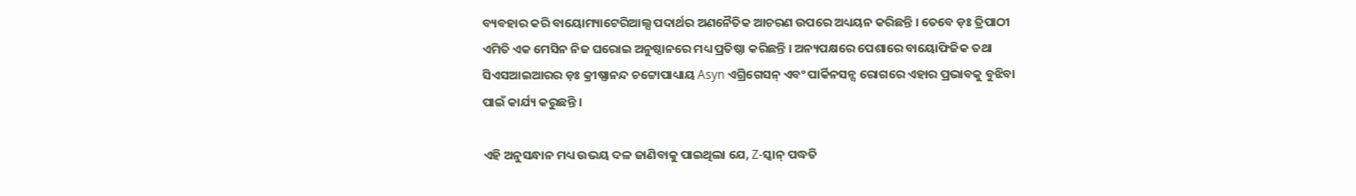ବ୍ୟବହାର କରି ବାୟୋମ୍ୟାଟେରିଆଲ୍ସ ପଦାର୍ଥର ଅଣନୈତିକ ଆଚରଣ ଉପରେ ଅଧ୍ୟୟନ କରିଛନ୍ତି । ତେବେ ଡ଼ଃ ତ୍ରିପାଠୀ ଏମିତି ଏକ ମେସିନ ନିଜ ଘରୋଇ ଅନୁଷ୍ଠାନରେ ମଧ୍ୟ ପ୍ରତିଷ୍ଠା କରିଛନ୍ତି । ଅନ୍ୟପକ୍ଷରେ ପେଶାରେ ବାୟୋଫିଜିକ ତଥା ସିଏସଆଇଆରର ଡ଼ଃ କ୍ରୀଷ୍ଣାନନ୍ଦ ଚଟ୍ଟୋପାଧ୍ୟାୟ Asyn ଏଗ୍ରିଗେସନ୍ ଏବଂ ପାର୍କିନସନ୍ସ ରୋଗରେ ଏହାର ପ୍ରଭାବକୁ ବୁଝିବା ପାଇଁ କାର୍ଯ୍ୟ କରୁଛନ୍ତି ।

ଏହି ଅନୁସନ୍ଧାନ ମଧ୍ୟ ଉଭୟ ଦଳ ଜାଣିବାକୁ ପାଇଥିଲା ଯେ, Z-ସ୍କାନ୍ ପଦ୍ଧତି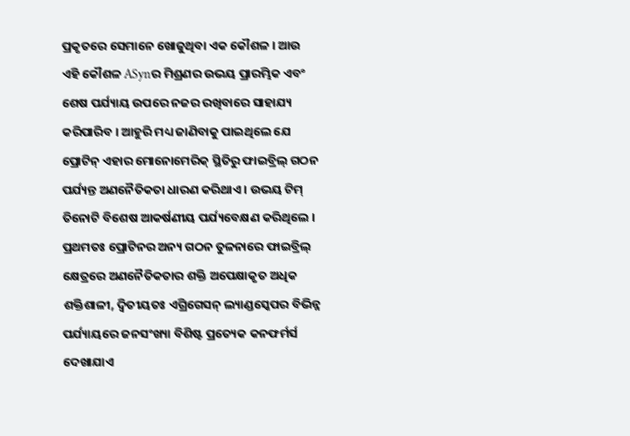ପ୍ରକୃତରେ ସେମାନେ ଖୋଜୁଥିବା ଏକ କୌଶଳ । ଆଉ ଏହି କୌଶଳ ASynର ମିଶ୍ରଣର ଉଭୟ ପ୍ରାରମ୍ଭିକ ଏବଂ ଶେଷ ପର୍ଯ୍ୟାୟ ଉପରେ ନଜର ରଖିବାରେ ସାହାଯ୍ୟ କରିପାରିବ । ଆହୁରି ମଧ୍ୟ ଜାଣିବାକୁ ପାଇଥିଲେ ଯେ ପ୍ରୋଟିନ୍ ଏହାର ମୋନୋମେରିକ୍ ସ୍ଥିତିରୁ ଫାଇବ୍ରିଲ୍ ଗଠନ ପର୍ଯ୍ୟନ୍ତ ଅଣନୈତିକତା ଧାରଣ କରିଥାଏ । ଉଭୟ ଟିମ୍ ତିନୋଟି ବିଶେଷ ଆକର୍ଷଣୀୟ ପର୍ଯ୍ୟବେକ୍ଷଣ କରିଥିଲେ । ପ୍ରଥମତଃ ପ୍ରୋଟିନର ଅନ୍ୟ ଗଠନ ତୁଳନାରେ ଫାଇବ୍ରିଲ୍ କ୍ଷେତ୍ରରେ ଅଣନୈତିକତାର ଶକ୍ତି ଅପେକ୍ଷାକୃତ ଅଧିକ ଶକ୍ତିଶାଳୀ, ଦ୍ବିତୀୟତଃ ଏଗ୍ରିଗେସନ୍ ଲ୍ୟାଣ୍ଡସ୍କେପର ବିଭିନ୍ନ ପର୍ଯ୍ୟାୟରେ ଜନସଂଖ୍ୟା ବିଶିଷ୍ଟ ପ୍ରତ୍ୟେକ କନଫର୍ମର୍ସ ଦେଖାଯାଏ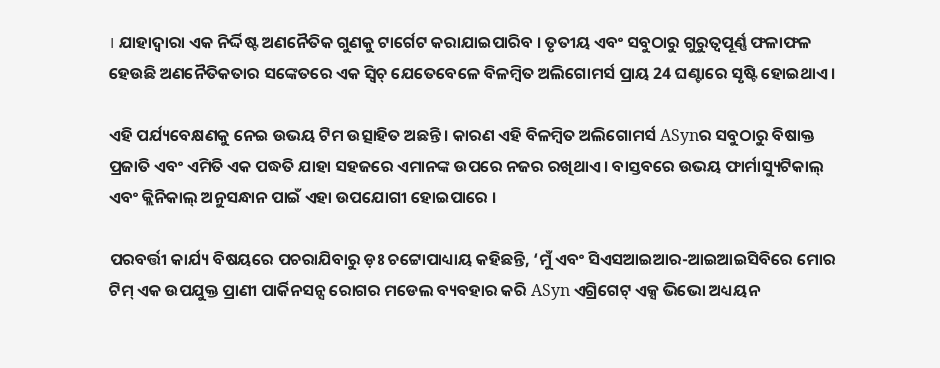। ଯାହାଦ୍ବାରା ଏକ ନିର୍ଦ୍ଦିଷ୍ଟ ଅଣନୈତିକ ଗୁଣକୁ ଟାର୍ଗେଟ କରାଯାଇପାରିବ । ତୃତୀୟ ଏବଂ ସବୁଠାରୁ ଗୁରୁତ୍ବପୂର୍ଣ୍ଣ ଫଳାଫଳ ହେଉଛି ଅଣନୈତିକତାର ସଙ୍କେତରେ ଏକ ସ୍ବିଚ୍ ଯେତେବେଳେ ବିଳମ୍ବିତ ଅଲିଗୋମର୍ସ ପ୍ରାୟ 24 ଘଣ୍ଟାରେ ସୃଷ୍ଟି ହୋଇଥାଏ ।

ଏହି ପର୍ଯ୍ୟବେକ୍ଷଣକୁ ନେଇ ଉଭୟ ଟିମ ଉତ୍ସାହିତ ଅଛନ୍ତି । କାରଣ ଏହି ବିଳମ୍ବିତ ଅଲିଗୋମର୍ସ ASynର ସବୁଠାରୁ ବିଷାକ୍ତ ପ୍ରଜାତି ଏବଂ ଏମିତି ଏକ ପଦ୍ଧତି ଯାହା ସହଜରେ ଏମାନଙ୍କ ଉପରେ ନଜର ରଖିଥାଏ । ବାସ୍ତବରେ ଉଭୟ ଫାର୍ମାସ୍ୟୁଟିକାଲ୍ ଏବଂ କ୍ଲିନିକାଲ୍ ଅନୁସନ୍ଧାନ ପାଇଁ ଏହା ଉପଯୋଗୀ ହୋଇପାରେ ।

ପରବର୍ତ୍ତୀ କାର୍ଯ୍ୟ ବିଷୟରେ ପଚରାଯିବାରୁ ଡ଼ଃ ଚଟ୍ଟୋପାଧ୍ୟାୟ କହିଛନ୍ତି, ‘ମୁଁ ଏବଂ ସିଏସଆଇଆର-ଆଇଆଇସିବିରେ ମୋର ଟିମ୍ ଏକ ଉପଯୁକ୍ତ ପ୍ରାଣୀ ପାର୍କିନସନ୍ସ ରୋଗର ମଡେଲ ବ୍ୟବହାର କରି ASyn ଏଗ୍ରିଗେଟ୍ ଏକ୍ସ ଭିଭୋ ଅଧ୍ୟୟନ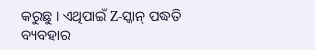କରୁଛୁ । ଏଥିପାଇଁ Z-ସ୍କାନ୍ ପଦ୍ଧତି ବ୍ୟବହାର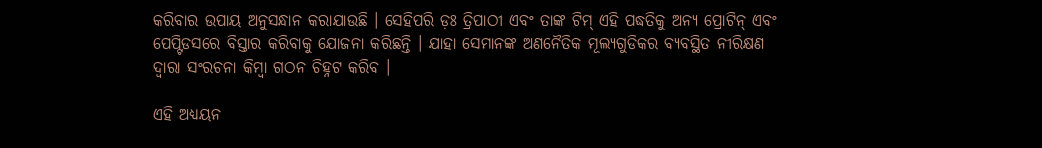କରିବାର ଉପାୟ ଅନୁସନ୍ଧାନ କରାଯାଉଛି । ସେହିପରି ଡ଼ଃ ତ୍ରିପାଠୀ ଏବଂ ତାଙ୍କ ଟିମ୍ ଏହି ପଦ୍ଧତିକୁ ଅନ୍ୟ ପ୍ରୋଟିନ୍ ଏବଂ ପେପ୍ଟିଡସରେ ବିସ୍ତାର କରିବାକୁ ଯୋଜନା କରିଛନ୍ତି । ଯାହା ସେମାନଙ୍କ ଅଣନୈତିକ ମୂଲ୍ୟଗୁଡିକର ବ୍ୟବସ୍ଥିତ ନୀରିକ୍ଷଣ ଦ୍ୱାରା ସଂରଚନା କିମ୍ବା ଗଠନ ଚିହ୍ନଟ କରିବ ।

ଏହି ଅଧ୍ୟୟନ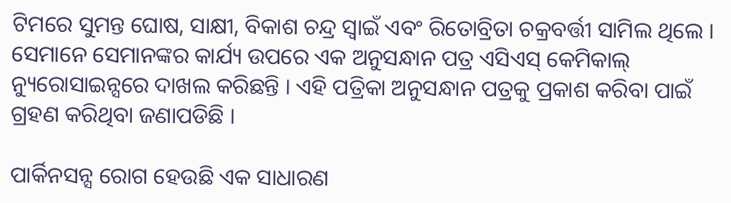ଟିମରେ ସୁମନ୍ତ ଘୋଷ, ସାକ୍ଷୀ, ବିକାଶ ଚନ୍ଦ୍ର ସ୍ବାଇଁ ଏବଂ ରିତୋବ୍ରିତା ଚକ୍ରବର୍ତ୍ତୀ ସାମିଲ ଥିଲେ । ସେମାନେ ସେମାନଙ୍କର କାର୍ଯ୍ୟ ଉପରେ ଏକ ଅନୁସନ୍ଧାନ ପତ୍ର ଏସିଏସ୍ କେମିକାଲ୍ ନ୍ୟୁରୋସାଇନ୍ସରେ ଦାଖଲ କରିଛନ୍ତି । ଏହି ପତ୍ରିକା ଅନୁସନ୍ଧାନ ପତ୍ରକୁ ପ୍ରକାଶ କରିବା ପାଇଁ ଗ୍ରହଣ କରିଥିବା ଜଣାପଡିଛି ।

ପାର୍କିନସନ୍ସ ରୋଗ ହେଉଛି ଏକ ସାଧାରଣ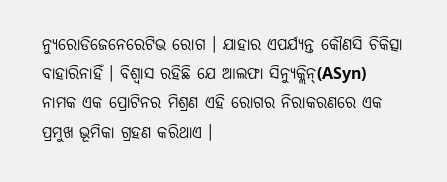ନ୍ୟୁରୋଡିଜେନେରେଟିଭ ରୋଗ । ଯାହାର ଏପର୍ଯ୍ୟନ୍ତ କୌଣସି ଚିକିତ୍ସା ବାହାରିନାହିଁ । ବିଶ୍ୱାସ ରହିଛି ଯେ ଆଲଫା ସିନ୍ୟୁକ୍ଲିନ୍(ASyn) ନାମକ ଏକ ପ୍ରୋଟିନର ମିଶ୍ରଣ ଏହି ରୋଗର ନିରାକରଣରେ ଏକ ପ୍ରମୁଖ ଭୂମିକା ଗ୍ରହଣ କରିଥାଏ ।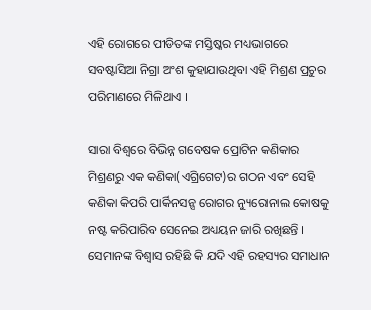ଏହି ରୋଗରେ ପୀଡିତଙ୍କ ମସ୍ତିଷ୍କର ମଧ୍ୟଭାଗରେ ସବଷ୍ଟାସିଆ ନିଗ୍ରା ଅଂଶ କୁହାଯାଉଥିବା ଏହି ମିଶ୍ରଣ ପ୍ରଚୁର ପରିମାଣରେ ମିଳିଥାଏ ।

ସାରା ବିଶ୍ବରେ ବିଭିନ୍ନ ଗବେଷକ ପ୍ରୋଟିନ କଣିକାର ମିଶ୍ରଣରୁ ଏକ କଣିକା(ଏଗ୍ରିଗେଟ)ର ଗଠନ ଏବଂ ସେହି କଣିକା କିପରି ପାର୍କିନସନ୍ସ‌ ରୋଗର ନ୍ୟୁରୋନାଲ କୋଷକୁ ନଷ୍ଟ କରିପାରିବ ସେନେଇ ଅଧ୍ୟୟନ ଜାରି ରଖିଛନ୍ତି । ସେମାନଙ୍କ ବିଶ୍ବାସ ରହିଛି କି ଯଦି ଏହି ରହସ୍ୟର ସମାଧାନ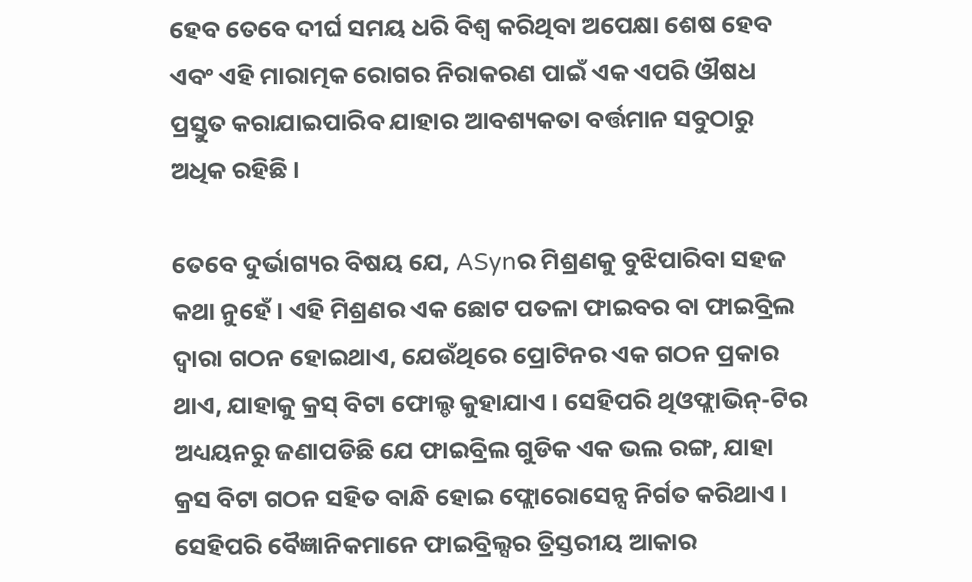ହେବ ତେବେ ଦୀର୍ଘ ସମୟ ଧରି ବିଶ୍ବ କରିଥିବା ଅପେକ୍ଷା ଶେଷ ହେବ ଏବଂ ଏହି ମାରାତ୍ମକ ରୋଗର ନିରାକରଣ ପାଇଁ ଏକ ଏପରି ଔଷଧ ପ୍ରସ୍ତୁତ କରାଯାଇପାରିବ ଯାହାର ଆବଶ୍ୟକତା ବର୍ତ୍ତମାନ ସବୁଠାରୁ ଅଧିକ ରହିଛି ।

ତେବେ ଦୁର୍ଭାଗ୍ୟର ବିଷୟ ଯେ, ASynର ମିଶ୍ରଣକୁ ବୁଝିପାରିବା ସହଜ କଥା ନୁହେଁ । ଏହି ମିଶ୍ରଣର ଏକ ଛୋଟ ପତଳା ଫାଇବର ବା ଫାଇବ୍ରିଲ ଦ୍ବାରା ଗଠନ ହୋଇଥାଏ, ଯେଉଁଥିରେ ପ୍ରୋଟିନର ଏକ ଗଠନ ପ୍ରକାର ଥାଏ, ଯାହାକୁ କ୍ରସ୍ ବିଟା ଫୋଲ୍ଡ କୁହାଯାଏ । ସେହିପରି ଥିଓଫ୍ଲାଭିନ୍-ଟିର ଅଧ୍ୟୟନରୁ ଜଣାପଡିଛି ଯେ ଫାଇବ୍ରିଲ ଗୁଡିକ ଏକ ଭଲ ରଙ୍ଗ, ଯାହା କ୍ରସ ବିଟା ଗଠନ ସହିତ ବାନ୍ଧି ହୋଇ ଫ୍ଲୋରୋସେନ୍ସ ନିର୍ଗତ କରିଥାଏ । ସେହିପରି ବୈଜ୍ଞାନିକମାନେ ଫାଇବ୍ରିଲ୍ସର ତ୍ରିସ୍ତରୀୟ ଆକାର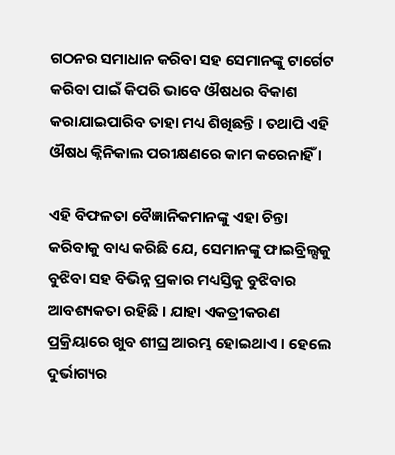ଗଠନର ସମାଧାନ କରିବା ସହ ସେମାନଙ୍କୁ ଟାର୍ଗେଟ କରିବା ପାଇଁ କିପରି ଭାବେ ଔଷଧର ବିକାଶ କରାଯାଇପାରିବ ତାହା ମଧ୍ୟ ଶିଖିଛନ୍ତି । ତଥାପି ଏହି ଔଷଧ କ୍ନିନିକାଲ ପରୀକ୍ଷଣରେ କାମ କରେନାହିଁ ।

ଏହି ବିଫଳତା ବୈଜ୍ଞାନିକମାନଙ୍କୁ ଏହା ଚିନ୍ତା କରିବାକୁ ବାଧ୍ୟ କରିଛି ଯେ, ସେମାନଙ୍କୁ ଫାଇବ୍ରିଲ୍ସକୁ ବୁଝିବା ସହ ବିଭିନ୍ନ ପ୍ରକାର ମଧ୍ୟସ୍ତିକୁ ବୁଝିବାର ଆବଶ୍ୟକତା ରହିଛି । ଯାହା ଏକତ୍ରୀକରଣ ପ୍ରକ୍ରିୟାରେ ଖୁବ ଶୀଘ୍ର ଆରମ୍ଭ ହୋଇଥାଏ । ହେଲେ ଦୁର୍ଭାଗ୍ୟର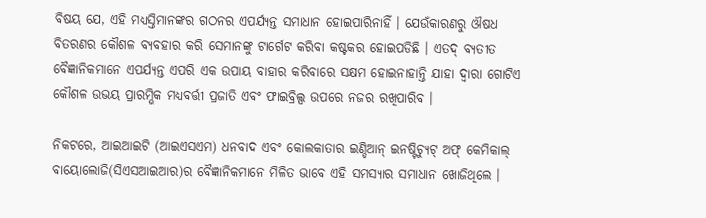ବିଷୟ ଯେ, ଏହି ମଧ୍ୟସ୍ତିମାନଙ୍କର ଗଠନର ଏପର୍ଯ୍ୟନ୍ତ ସମାଧାନ ହୋଇପାରିନାହିଁ । ଯେଉଁକାରଣରୁ ଔଷଧ ବିତରଣର କୌଶଳ ବ୍ୟବହାର କରି ସେମାନଙ୍କୁ ଟାର୍ଗେଟ କରିବା କଷ୍ଟକର ହୋଇପଡିଛି । ଏତଦ୍‌ ବ୍ୟତୀତ ବୈଜ୍ଞାନିକମାନେ ଏପର୍ଯ୍ୟନ୍ତ ଏପରି ଏକ ଉପାୟ ବାହାର କରିବାରେ ସକ୍ଷମ ହୋଇନାହାନ୍ତି ଯାହା ଦ୍ବାରା ଗୋଟିଏ କୌଶଳ ଉଭୟ ପ୍ରାରମ୍ଭିକ ମଧ୍ୟବର୍ତ୍ତୀ ପ୍ରଜାତି ଏବଂ ଫାଇବ୍ରିଲ୍ସ ଉପରେ ନଜର ରଖିପାରିବ ।

ନିକଟରେ, ଆଇଆଇଟି (ଆଇଏସଏମ) ଧନବାଦ ଏବଂ କୋଲକାତାର ଇଣ୍ଡିଆନ୍ ଇନଷ୍ଟିଚ୍ୟୁଟ୍ ଅଫ୍ କେମିକାଲ୍ ବାୟୋଲୋଜି(ସିଏସଆଇଆର)ର ବୈଜ୍ଞାନିକମାନେ ମିଳିତ ଭାବେ ଏହି ସମସ୍ୟାର ସମାଧାନ ଖୋଜିଥିଲେ ।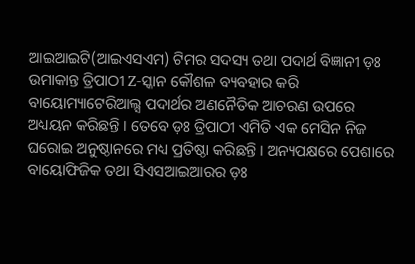ଆଇଆଇଟି(ଆଇଏସଏମ) ଟିମର ସଦସ୍ୟ ତଥା ପଦାର୍ଥ ବିଜ୍ଞାନୀ ଡ଼ଃ ଉମାକାନ୍ତ ତ୍ରିପାଠୀ Z-ସ୍କାନ କୌଶଳ ବ୍ୟବହାର କରି ବାୟୋମ୍ୟାଟେରିଆଲ୍ସ ପଦାର୍ଥର ଅଣନୈତିକ ଆଚରଣ ଉପରେ ଅଧ୍ୟୟନ କରିଛନ୍ତି । ତେବେ ଡ଼ଃ ତ୍ରିପାଠୀ ଏମିତି ଏକ ମେସିନ ନିଜ ଘରୋଇ ଅନୁଷ୍ଠାନରେ ମଧ୍ୟ ପ୍ରତିଷ୍ଠା କରିଛନ୍ତି । ଅନ୍ୟପକ୍ଷରେ ପେଶାରେ ବାୟୋଫିଜିକ ତଥା ସିଏସଆଇଆରର ଡ଼ଃ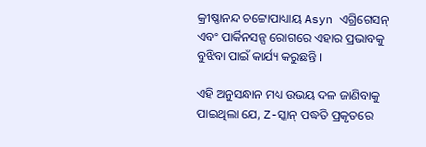କ୍ରୀଷ୍ଣାନନ୍ଦ ଚଟ୍ଟୋପାଧ୍ୟାୟ Asyn ଏଗ୍ରିଗେସନ୍ ଏବଂ ପାର୍କିନସନ୍ସ ରୋଗରେ ଏହାର ପ୍ରଭାବକୁ ବୁଝିବା ପାଇଁ କାର୍ଯ୍ୟ କରୁଛନ୍ତି ।

ଏହି ଅନୁସନ୍ଧାନ ମଧ୍ୟ ଉଭୟ ଦଳ ଜାଣିବାକୁ ପାଇଥିଲା ଯେ, Z-ସ୍କାନ୍ ପଦ୍ଧତି ପ୍ରକୃତରେ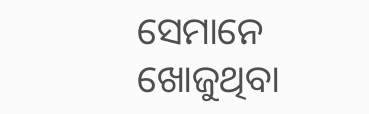ସେମାନେ ଖୋଜୁଥିବା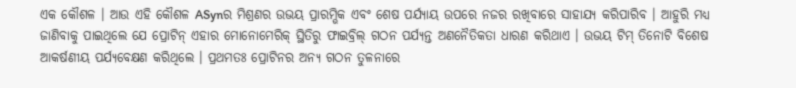ଏକ କୌଶଳ । ଆଉ ଏହି କୌଶଳ ASynର ମିଶ୍ରଣର ଉଭୟ ପ୍ରାରମ୍ଭିକ ଏବଂ ଶେଷ ପର୍ଯ୍ୟାୟ ଉପରେ ନଜର ରଖିବାରେ ସାହାଯ୍ୟ କରିପାରିବ । ଆହୁରି ମଧ୍ୟ ଜାଣିବାକୁ ପାଇଥିଲେ ଯେ ପ୍ରୋଟିନ୍ ଏହାର ମୋନୋମେରିକ୍ ସ୍ଥିତିରୁ ଫାଇବ୍ରିଲ୍ ଗଠନ ପର୍ଯ୍ୟନ୍ତ ଅଣନୈତିକତା ଧାରଣ କରିଥାଏ । ଉଭୟ ଟିମ୍ ତିନୋଟି ବିଶେଷ ଆକର୍ଷଣୀୟ ପର୍ଯ୍ୟବେକ୍ଷଣ କରିଥିଲେ । ପ୍ରଥମତଃ ପ୍ରୋଟିନର ଅନ୍ୟ ଗଠନ ତୁଳନାରେ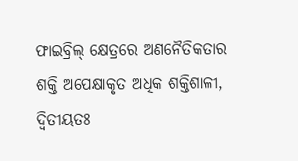ଫାଇବ୍ରିଲ୍ କ୍ଷେତ୍ରରେ ଅଣନୈତିକତାର ଶକ୍ତି ଅପେକ୍ଷାକୃତ ଅଧିକ ଶକ୍ତିଶାଳୀ, ଦ୍ବିତୀୟତଃ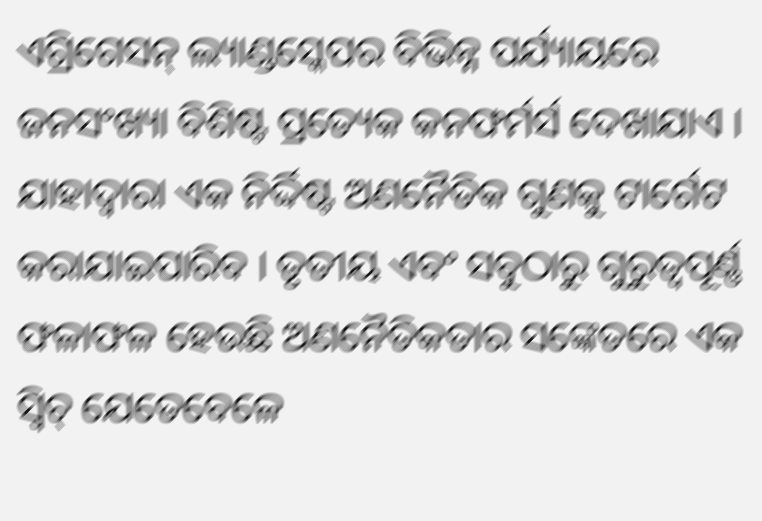ଏଗ୍ରିଗେସନ୍ ଲ୍ୟାଣ୍ଡସ୍କେପର ବିଭିନ୍ନ ପର୍ଯ୍ୟାୟରେ ଜନସଂଖ୍ୟା ବିଶିଷ୍ଟ ପ୍ରତ୍ୟେକ କନଫର୍ମର୍ସ ଦେଖାଯାଏ । ଯାହାଦ୍ବାରା ଏକ ନିର୍ଦ୍ଦିଷ୍ଟ ଅଣନୈତିକ ଗୁଣକୁ ଟାର୍ଗେଟ କରାଯାଇପାରିବ । ତୃତୀୟ ଏବଂ ସବୁଠାରୁ ଗୁରୁତ୍ବପୂର୍ଣ୍ଣ ଫଳାଫଳ ହେଉଛି ଅଣନୈତିକତାର ସଙ୍କେତରେ ଏକ ସ୍ବିଚ୍ ଯେତେବେଳେ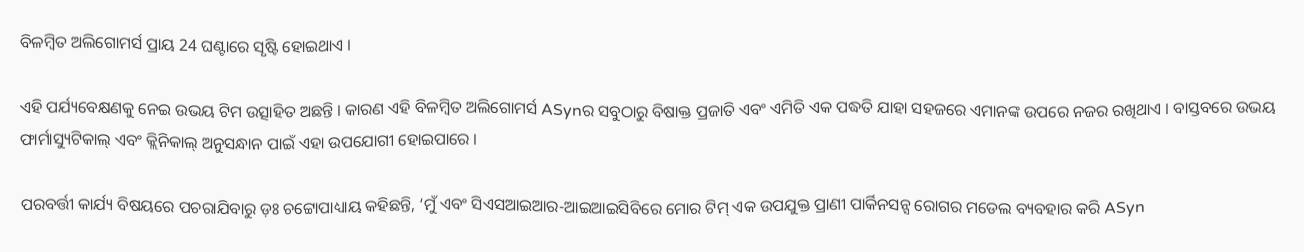ବିଳମ୍ବିତ ଅଲିଗୋମର୍ସ ପ୍ରାୟ 24 ଘଣ୍ଟାରେ ସୃଷ୍ଟି ହୋଇଥାଏ ।

ଏହି ପର୍ଯ୍ୟବେକ୍ଷଣକୁ ନେଇ ଉଭୟ ଟିମ ଉତ୍ସାହିତ ଅଛନ୍ତି । କାରଣ ଏହି ବିଳମ୍ବିତ ଅଲିଗୋମର୍ସ ASynର ସବୁଠାରୁ ବିଷାକ୍ତ ପ୍ରଜାତି ଏବଂ ଏମିତି ଏକ ପଦ୍ଧତି ଯାହା ସହଜରେ ଏମାନଙ୍କ ଉପରେ ନଜର ରଖିଥାଏ । ବାସ୍ତବରେ ଉଭୟ ଫାର୍ମାସ୍ୟୁଟିକାଲ୍ ଏବଂ କ୍ଲିନିକାଲ୍ ଅନୁସନ୍ଧାନ ପାଇଁ ଏହା ଉପଯୋଗୀ ହୋଇପାରେ ।

ପରବର୍ତ୍ତୀ କାର୍ଯ୍ୟ ବିଷୟରେ ପଚରାଯିବାରୁ ଡ଼ଃ ଚଟ୍ଟୋପାଧ୍ୟାୟ କହିଛନ୍ତି, ‘ମୁଁ ଏବଂ ସିଏସଆଇଆର-ଆଇଆଇସିବିରେ ମୋର ଟିମ୍ ଏକ ଉପଯୁକ୍ତ ପ୍ରାଣୀ ପାର୍କିନସନ୍ସ ରୋଗର ମଡେଲ ବ୍ୟବହାର କରି ASyn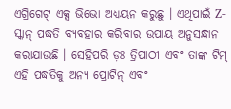ଏଗ୍ରିଗେଟ୍ ଏକ୍ସ ଭିଭୋ ଅଧ୍ୟୟନ କରୁଛୁ । ଏଥିପାଇଁ Z-ସ୍କାନ୍ ପଦ୍ଧତି ବ୍ୟବହାର କରିବାର ଉପାୟ ଅନୁସନ୍ଧାନ କରାଯାଉଛି । ସେହିପରି ଡ଼ଃ ତ୍ରିପାଠୀ ଏବଂ ତାଙ୍କ ଟିମ୍ ଏହି ପଦ୍ଧତିକୁ ଅନ୍ୟ ପ୍ରୋଟିନ୍ ଏବଂ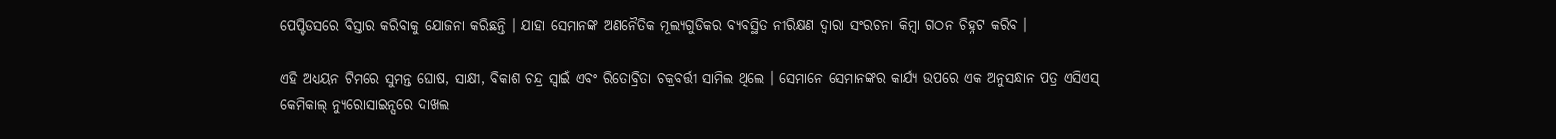ପେପ୍ଟିଡସରେ ବିସ୍ତାର କରିବାକୁ ଯୋଜନା କରିଛନ୍ତି । ଯାହା ସେମାନଙ୍କ ଅଣନୈତିକ ମୂଲ୍ୟଗୁଡିକର ବ୍ୟବସ୍ଥିତ ନୀରିକ୍ଷଣ ଦ୍ୱାରା ସଂରଚନା କିମ୍ବା ଗଠନ ଚିହ୍ନଟ କରିବ ।

ଏହି ଅଧ୍ୟୟନ ଟିମରେ ସୁମନ୍ତ ଘୋଷ, ସାକ୍ଷୀ, ବିକାଶ ଚନ୍ଦ୍ର ସ୍ବାଇଁ ଏବଂ ରିତୋବ୍ରିତା ଚକ୍ରବର୍ତ୍ତୀ ସାମିଲ ଥିଲେ । ସେମାନେ ସେମାନଙ୍କର କାର୍ଯ୍ୟ ଉପରେ ଏକ ଅନୁସନ୍ଧାନ ପତ୍ର ଏସିଏସ୍ କେମିକାଲ୍ ନ୍ୟୁରୋସାଇନ୍ସରେ ଦାଖଲ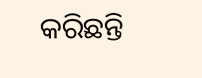କରିଛନ୍ତି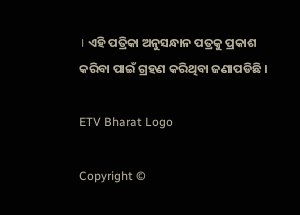। ଏହି ପତ୍ରିକା ଅନୁସନ୍ଧାନ ପତ୍ରକୁ ପ୍ରକାଶ କରିବା ପାଇଁ ଗ୍ରହଣ କରିଥିବା ଜଣାପଡିଛି ।

ETV Bharat Logo

Copyright ©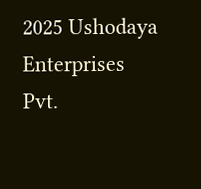2025 Ushodaya Enterprises Pvt.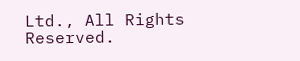Ltd., All Rights Reserved.